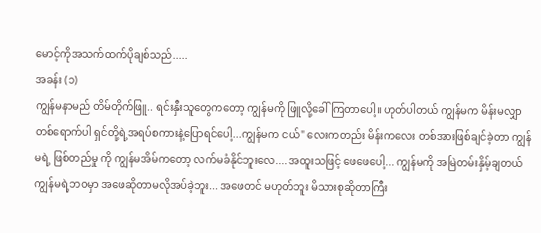မောင့်ကိုအသက်ထက်ပိုချစ်သည်.....
အခန်း (၁)
ကျွန်မနာမည် တိမ်တိုက်ဖြူ.. ရင်းနှီးသူတွေကတော့ ကျွန်မကို ဖြူလို့ခေါ်ကြတာပေါ့။ ဟုတ်ပါတယ် ကျွန်မက မိန်းမလျှာတစ်ရောက်ပါ ရှင်တို့ရဲ့အရပ်စကားနဲ့ပြောရင်ပေါ့...ကျွန်မက ငယ်" လေးကတည်း မိန်းကလေး တစ်အားဖြစ်ချင်ခဲ့တာ ကျွန်မရဲ့ ဖြစ်တည်မှု ကို ကျွန်မအိမ်ကတော့ လက်မခံနိုင်ဘူးလေ....အထူးသဖြင့် ဖေဖေပေါ့... ကျွန်မကို အမြဲတမ်းနှိမ့်ချတယ် ကျွန်မရဲ့ဘ၀မှာ အဖေဆိုတာမလိုအပ်ခဲ့ဘူး... အဖေတင် မဟုတ်ဘူး မိသားစုဆိုတာကြီး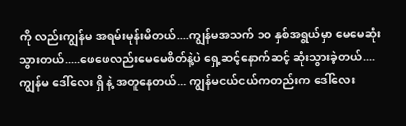ကို လည်းကျွန်မ အရမ်းမုန်းမိတယ်....ကျွန်မအသက် ၁၀ နှစ်အရွယ်မှာ မေမေဆုံးသွားတယ်.....ဖေဖေလည်းမေမေစိတ်နဲ့ပဲ ရှေ့ဆင့်နောက်ဆင့် ဆုံးသွားခဲ့တယ်....
ကျွန်မ ဒေါ်လေး ရှိ နဲ့ အတူနေတယ်... ကျွန်မငယ်ငယ်ကတည်းက ဒေါ်လေး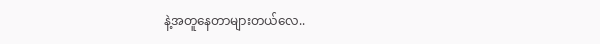နဲ့အတူနေတာများတယ်လေ..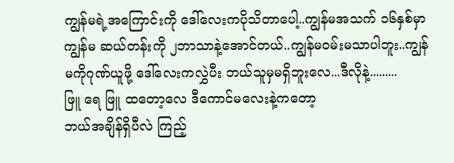ကျွန်မရဲ့အကြောင်းကို ဒေါ်လေးကပိုသိတာပေါ့..ကျွန်မအသက် ၁၆နှစ်မှာ ကျွန်မ ဆယ်တန်းကို ၂ဘာသာနဲ့အောင်တယ်..ကျွန်မ၀မ်းမသာပါဘူး..ကျွန်မကိုဂုဏ်ယူဖို့ ဒေါ်လေးကလွှဲပီး ဘယ်သူမှမရှိဘူးလေ...ဒီလိုနဲ့.........
ဖြူ ရေ ဖြူ ထတော့လေ ဒီကောင်မလေးနဲ့ကတော့
ဘယ်အချိန်ရှိပီလဲ ကြည့်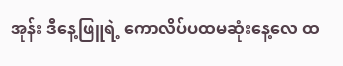အုန်း ဒီနေ့ဖြူရဲ့ ကောလိပ်ပထမဆုံးနေ့လေ ထ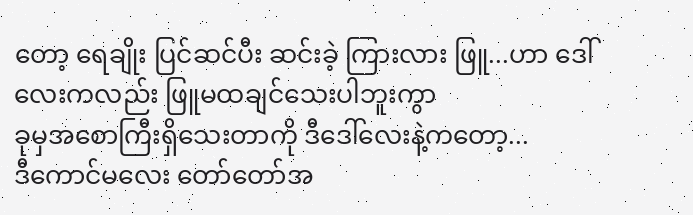တော့ ရေချိုး ပြင်ဆင်ပီး ဆင်းခဲ့ ကြားလား ဖြူ...ဟာ ဒေါ်လေးကလည်း ဖြူမထချင်သေးပါဘူးကွာ
ခုမှအစောကြီးရှိသေးတာကို ဒီဒေါ်လေးနဲ့ကတော့...
ဒီကောင်မလေး တော်တော်အ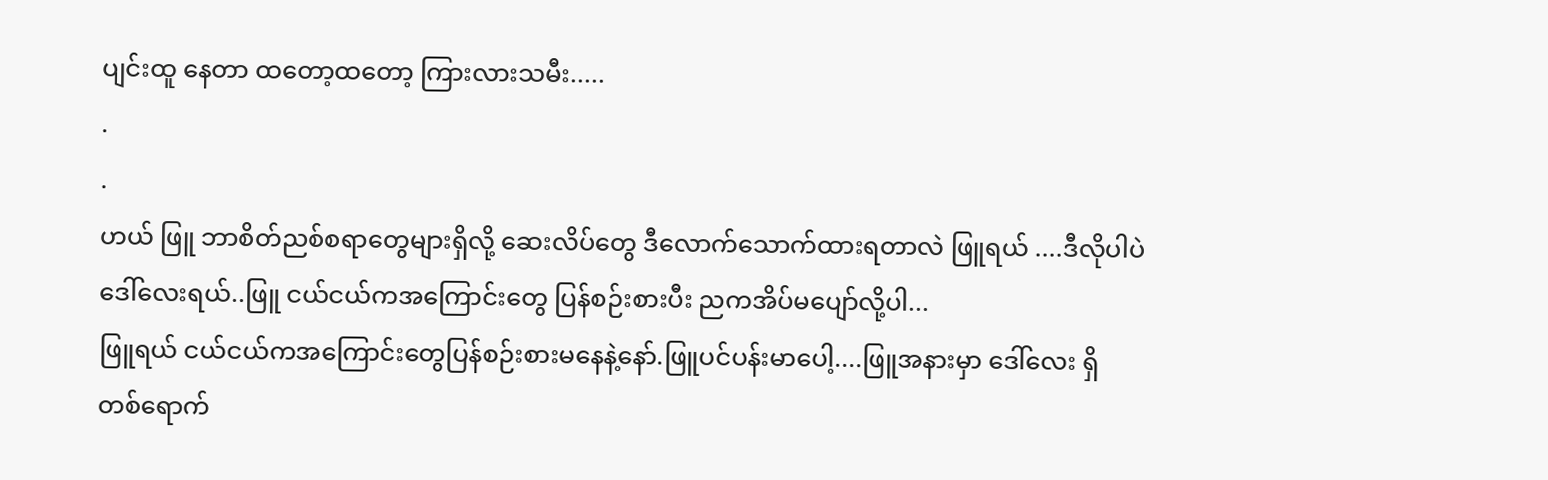ပျင်းထူ နေတာ ထတော့ထတော့ ကြားလားသမီး.....
.
.
ဟယ် ဖြူ ဘာစိတ်ညစ်စရာတွေများရှိလို့ ဆေးလိပ်တွေ ဒီလောက်သောက်ထားရတာလဲ ဖြူရယ် ....ဒီလိုပါပဲ ဒေါ်လေးရယ်..ဖြူ ငယ်ငယ်ကအကြောင်းတွေ ပြန်စဉ်းစားပီး ညကအိပ်မပျော်လို့ပါ...
ဖြူရယ် ငယ်ငယ်ကအကြောင်းတွေပြန်စဉ်းစားမနေနဲ့နော်.ဖြူပင်ပန်းမာပေါ့....ဖြူအနားမှာ ဒေါ်လေး ရှိ
တစ်ရောက်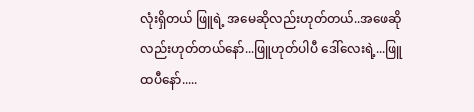လုံးရှိတယ် ဖြူရဲ့ အမေဆိုလည်းဟုတ်တယ်..အဖေဆိုလည်းဟုတ်တယ်နော်...ဖြူဟုတ်ပါပီ ဒေါ်လေးရဲ့...ဖြူထပီနော်.....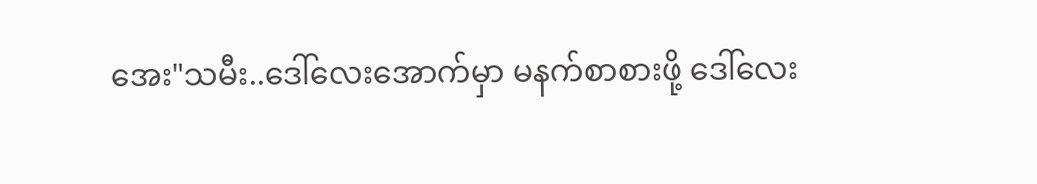အေး"သမီး..ဒေါ်လေးအောက်မှာ မနက်စာစားဖို့ ဒေါ်လေး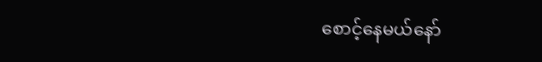စောင့်နေမယ်နော်